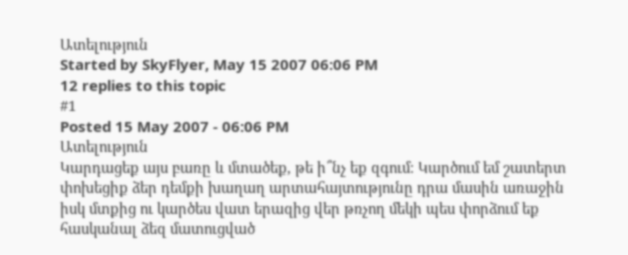Ատելություն
Started by SkyFlyer, May 15 2007 06:06 PM
12 replies to this topic
#1
Posted 15 May 2007 - 06:06 PM
Ատելություն
Կարդացեք այս բառը և մտածեք, թե ի՞նչ եք զգում։ Կարծում եմ շատերտ փոխեցիք ձեր դեմքի խաղաղ արտահայտությունը դրա մասին առաջին իսկ մտքից ու կարծես վատ երազից վեր թռչող մեկի պես փորձում եք հասկանալ ձեզ մատուցված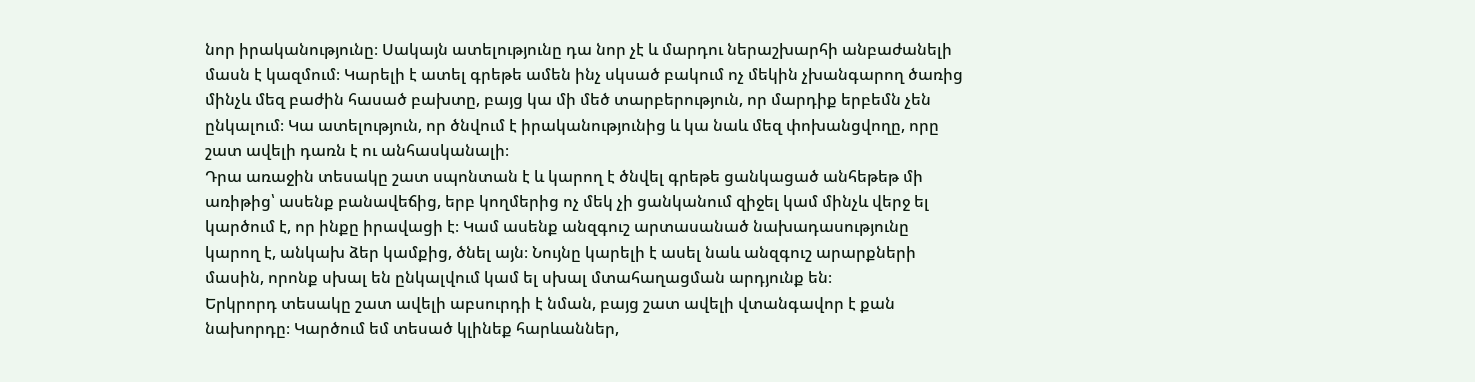նոր իրականությունը։ Սակայն ատելությունը դա նոր չէ և մարդու ներաշխարհի անբաժանելի մասն է կազմում։ Կարելի է ատել գրեթե ամեն ինչ սկսած բակում ոչ մեկին չխանգարող ծառից մինչև մեզ բաժին հասած բախտը, բայց կա մի մեծ տարբերություն, որ մարդիք երբեմն չեն ընկալում։ Կա ատելություն, որ ծնվում է իրականությունից և կա նաև մեզ փոխանցվողը, որը շատ ավելի դառն է ու անհասկանալի։
Դրա առաջին տեսակը շատ սպոնտան է և կարող է ծնվել գրեթե ցանկացած անհեթեթ մի առիթից՝ ասենք բանավեճից, երբ կողմերից ոչ մեկ չի ցանկանում զիջել կամ մինչև վերջ ել կարծում է, որ ինքը իրավացի է։ Կամ ասենք անզգուշ արտասանած նախադասությունը կարող է, անկախ ձեր կամքից, ծնել այն։ Նույնը կարելի է ասել նաև անզգուշ արարքների մասին, որոնք սխալ են ընկալվում կամ ել սխալ մտահաղացման արդյունք են։
Երկրորդ տեսակը շատ ավելի աբսուրդի է նման, բայց շատ ավելի վտանգավոր է քան նախորդը։ Կարծում եմ տեսած կլինեք հարևաններ,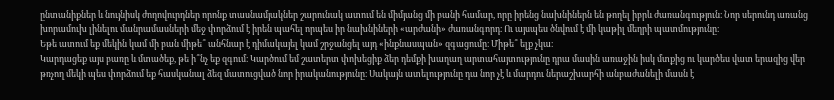ընտանիքներ և նույնիսկ ժողովուրդներ որոնք տասնամյակներ շարունակ ատում են միմյանց մի բանի համար, որը իրենց նախնիներն են թողել իբրև ժառանգություն։ Նոր սերունդ առանց խորամուխ լինելու մանրամասների մեջ փորձում է իրեն պահել որպես իր նախնիների «արժանի» ժառանգորդ։ Ու այսպես ծնվում է մի կաթիլ մեղրի պատմությունը։
Եթե ատում եք մեկին կամ մի բան միթե՞ անհնար է դիմակայել կամ շրջանցել այդ «ինքնասպան» զգացումը։ Միթե՞ ելք չկա։
Կարդացեք այս բառը և մտածեք, թե ի՞նչ եք զգում։ Կարծում եմ շատերտ փոխեցիք ձեր դեմքի խաղաղ արտահայտությունը դրա մասին առաջին իսկ մտքից ու կարծես վատ երազից վեր թռչող մեկի պես փորձում եք հասկանալ ձեզ մատուցված նոր իրականությունը։ Սակայն ատելությունը դա նոր չէ և մարդու ներաշխարհի անբաժանելի մասն է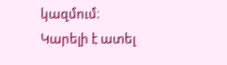կազմում։ Կարելի է ատել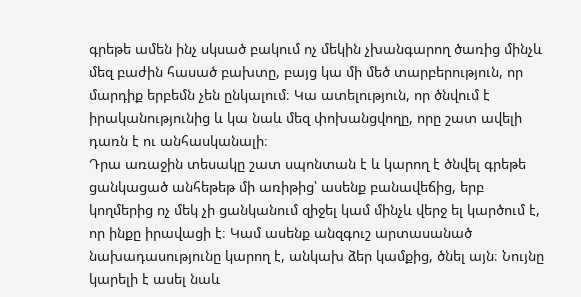գրեթե ամեն ինչ սկսած բակում ոչ մեկին չխանգարող ծառից մինչև մեզ բաժին հասած բախտը, բայց կա մի մեծ տարբերություն, որ մարդիք երբեմն չեն ընկալում։ Կա ատելություն, որ ծնվում է իրականությունից և կա նաև մեզ փոխանցվողը, որը շատ ավելի դառն է ու անհասկանալի։
Դրա առաջին տեսակը շատ սպոնտան է և կարող է ծնվել գրեթե ցանկացած անհեթեթ մի առիթից՝ ասենք բանավեճից, երբ կողմերից ոչ մեկ չի ցանկանում զիջել կամ մինչև վերջ ել կարծում է, որ ինքը իրավացի է։ Կամ ասենք անզգուշ արտասանած նախադասությունը կարող է, անկախ ձեր կամքից, ծնել այն։ Նույնը կարելի է ասել նաև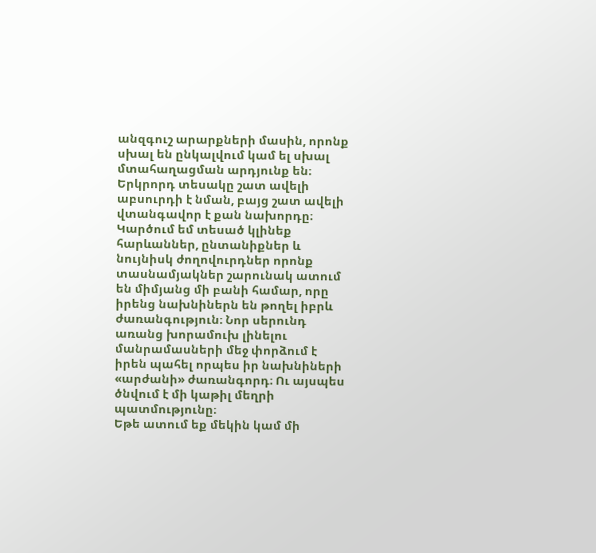անզգուշ արարքների մասին, որոնք սխալ են ընկալվում կամ ել սխալ մտահաղացման արդյունք են։
Երկրորդ տեսակը շատ ավելի աբսուրդի է նման, բայց շատ ավելի վտանգավոր է քան նախորդը։ Կարծում եմ տեսած կլինեք հարևաններ, ընտանիքներ և նույնիսկ ժողովուրդներ որոնք տասնամյակներ շարունակ ատում են միմյանց մի բանի համար, որը իրենց նախնիներն են թողել իբրև ժառանգություն։ Նոր սերունդ առանց խորամուխ լինելու մանրամասների մեջ փորձում է իրեն պահել որպես իր նախնիների «արժանի» ժառանգորդ։ Ու այսպես ծնվում է մի կաթիլ մեղրի պատմությունը։
Եթե ատում եք մեկին կամ մի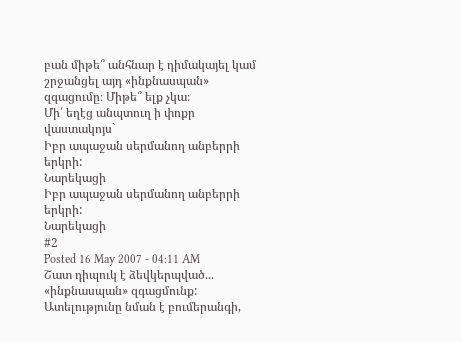բան միթե՞ անհնար է դիմակայել կամ շրջանցել այդ «ինքնասպան» զգացումը։ Միթե՞ ելք չկա։
Մի՛ եղէց անպտուղ ի փոքր վաստակոյս`
Իբր ապաջան սերմանող անբերրի երկրի:
Նարեկացի
Իբր ապաջան սերմանող անբերրի երկրի:
Նարեկացի
#2
Posted 16 May 2007 - 04:11 AM
Շատ դիպուկ է ձեվկերպված... «ինքնասպան» զգացմունք: Ատելությունը նման է բումերանգի,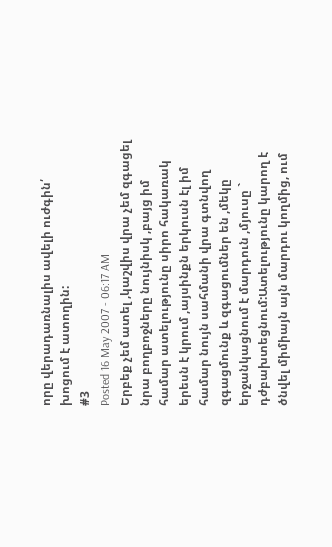որը վերադառնալիս ավելի ուժգին՛ խոցում է ատողին:
#3
Posted 16 May 2007 - 06:17 AM
Երբեք չեմ ատել ,կաշվիս վրա չեմ զգացել նրա բողբոջները նույնիսկ ,բայց իմ համար ատելությունը սիրո հակառակ երեսն է կրում ,այսինքն երկուսն էլ իմ համար նույն սահմանի վրա գտնվող զգացմունք և զգացումներ են ,մեկը երջանկացնում է մարդուն ,մյուսը ` դժբախտեցնում:Ատելությունը կարող է ծնվել միմիայն այն մարդու կողմից, ում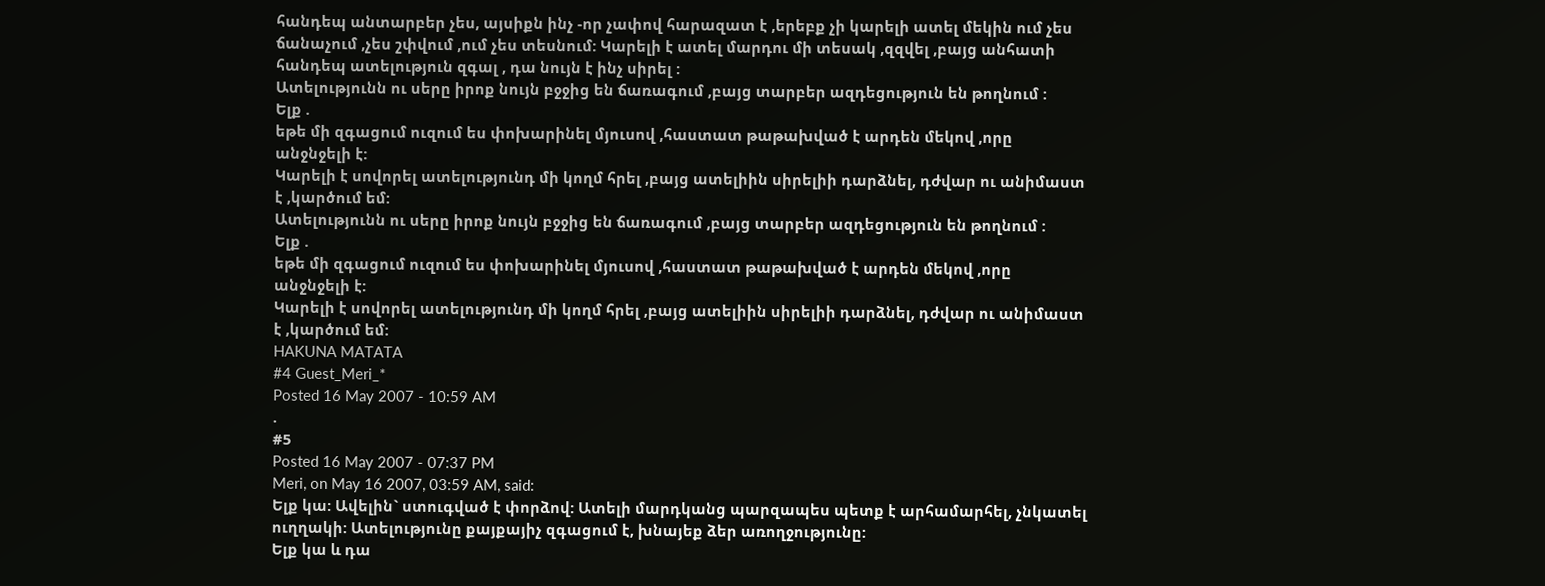հանդեպ անտարբեր չես, այսիքն ինչ -որ չափով հարազատ է ,երեբք չի կարելի ատել մեկին ում չես ճանաչում ,չես շփվում ,ում չես տեսնում: Կարելի է ատել մարդու մի տեսակ ,զզվել ,բայց անհատի հանդեպ ատելություն զգալ , դա նույն է ինչ սիրել :
Ատելությունն ու սերը իրոք նույն բջջից են ճառագում ,բայց տարբեր ազդեցություն են թողնում :
Ելք .
եթե մի զգացում ուզում ես փոխարինել մյուսով ,հաստատ թաթախված է արդեն մեկով ,որը անջնջելի է:
Կարելի է սովորել ատելությունդ մի կողմ հրել ,բայց ատելիին սիրելիի դարձնել, դժվար ու անիմաստ է ,կարծում եմ:
Ատելությունն ու սերը իրոք նույն բջջից են ճառագում ,բայց տարբեր ազդեցություն են թողնում :
Ելք .
եթե մի զգացում ուզում ես փոխարինել մյուսով ,հաստատ թաթախված է արդեն մեկով ,որը անջնջելի է:
Կարելի է սովորել ատելությունդ մի կողմ հրել ,բայց ատելիին սիրելիի դարձնել, դժվար ու անիմաստ է ,կարծում եմ:
HAKUNA MATATA
#4 Guest_Meri_*
Posted 16 May 2007 - 10:59 AM
.
#5
Posted 16 May 2007 - 07:37 PM
Meri, on May 16 2007, 03:59 AM, said:
Ելք կա: Ավելին` ստուգված է փորձով: Ատելի մարդկանց պարզապես պետք է արհամարհել, չնկատել ուղղակի: Ատելությունը քայքայիչ զգացում է, խնայեք ձեր առողջությունը:
Ելք կա և դա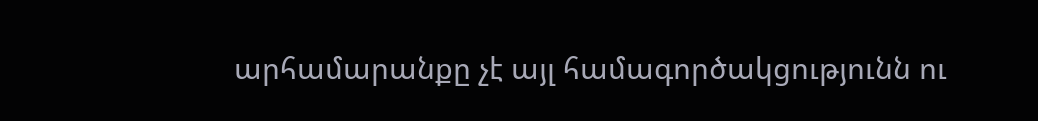արհամարանքը չէ այլ համագործակցությունն ու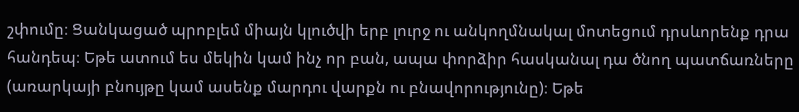շփումը։ Ցանկացած պրոբլեմ միայն կլուծվի երբ լուրջ ու անկողմնակալ մոտեցում դրսևորենք դրա հանդեպ։ Եթե ատում ես մեկին կամ ինչ որ բան, ապա փորձիր հասկանալ դա ծնող պատճառները (առարկայի բնույթը կամ ասենք մարդու վարքն ու բնավորությունը)։ Եթե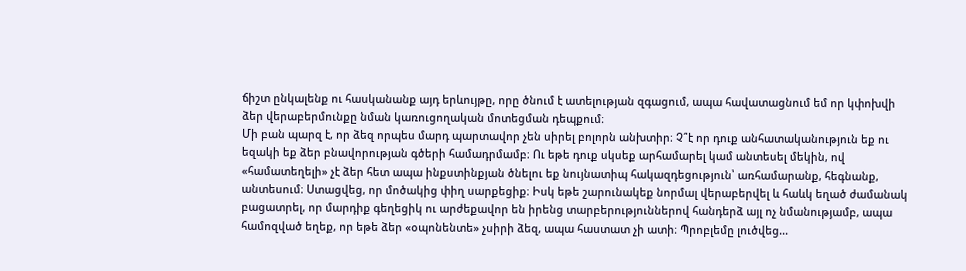ճիշտ ընկալենք ու հասկանանք այդ երևույթը, որը ծնում է ատելության զգացում, ապա հավատացնում եմ որ կփոխվի ձեր վերաբերմունքը նման կառուցողական մոտեցման դեպքում։
Մի բան պարզ է, որ ձեզ որպես մարդ պարտավոր չեն սիրել բոլորն անխտիր։ Չ՞է որ դուք անհատականություն եք ու եզակի եք ձեր բնավորության գծերի համադրմամբ։ Ու եթե դուք սկսեք արհամարել կամ անտեսել մեկին, ով «համատեղելի» չէ ձեր հետ ապա ինքստինքյան ծնելու եք նույնատիպ հակազդեցություն՝ առհամարանք, հեգնանք, անտեսում։ Ստացվեց, որ մոծակից փիղ սարքեցիք։ Իսկ եթե շարունակեք նորմալ վերաբերվել և հաևկ եղած ժամանակ բացատրել, որ մարդիք գեղեցիկ ու արժեքավոր են իրենց տարբերություններով հանդերձ այլ ոչ նմանությամբ, ապա համոզված եղեք, որ եթե ձեր «օպոնենտե» չսիրի ձեզ, ապա հաստատ չի ատի։ Պրոբլեմը լուծվեց...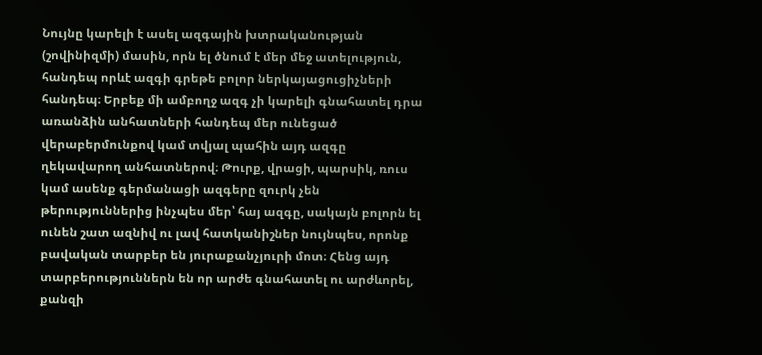Նույնը կարելի է ասել ազգային խտրականության (շովինիզմի) մասին, որն ել ծնում է մեր մեջ ատելություն, հանդեպ որևէ ազգի գրեթե բոլոր ներկայացուցիչների հանդեպ։ Երբեք մի ամբողջ ազգ չի կարելի գնահատել դրա առանձին անհատների հանդեպ մեր ունեցած վերաբերմունքով կամ տվյալ պահին այդ ազգը ղեկավարող անհատներով։ Թուրք, վրացի, պարսիկ, ռուս կամ ասենք գերմանացի ազգերը զուրկ չեն թերություններից ինչպես մեր՝ հայ ազգը, սակայն բոլորն ել ունեն շատ ազնիվ ու լավ հատկանիշներ նույնպես, որոնք բավական տարբեր են յուրաքանչյուրի մոտ։ Հենց այդ տարբերություններն են որ արժե գնահատել ու արժևորել, քանզի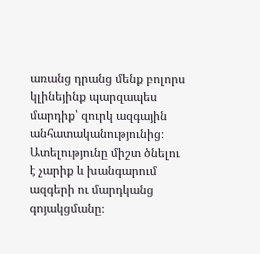առանց դրանց մենք բոլորս կլինեյինք պարզապես մարդիք՝ զուրկ ազգային անհատականությունից։
Ատելությունը միշտ ծնելու է չարիք և խանգարում ազգերի ու մարդկանց գոյակցմանը։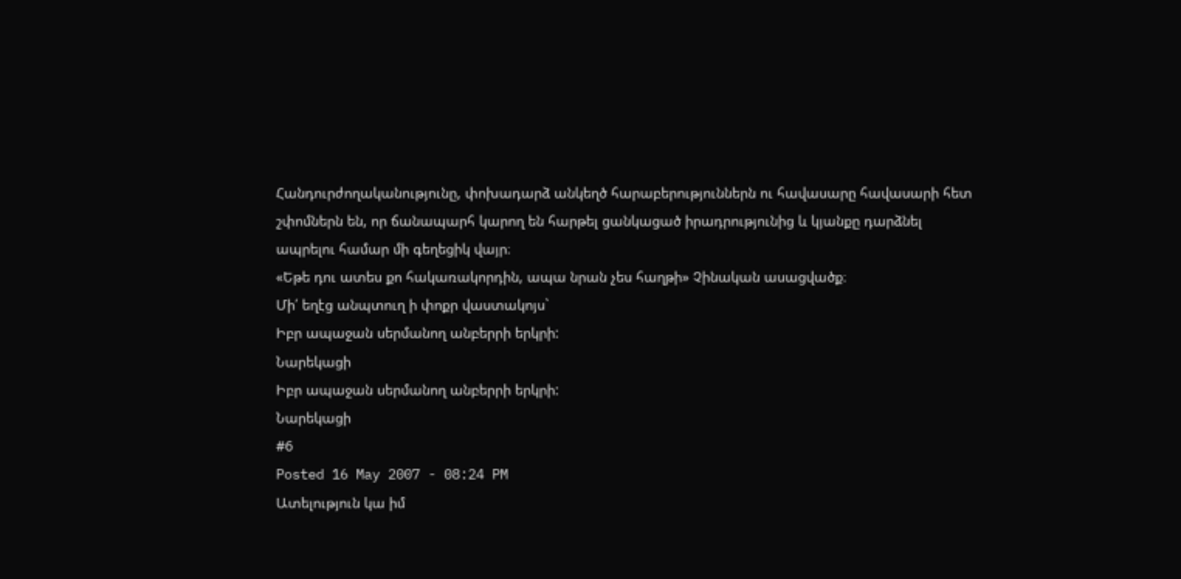Հանդուրժողականությունը, փոխադարձ անկեղծ հարաբերություններն ու հավասարը հավասարի հետ շփոմներն են, որ ճանապարհ կարող են հարթել ցանկացած իրադրությունից և կյանքը դարձնել ապրելու համար մի գեղեցիկ վայր։
«Եթե դու ատես քո հակառակորդին, ապա նրան չես հաղթի» Չինական ասացվածք։
Մի՛ եղէց անպտուղ ի փոքր վաստակոյս`
Իբր ապաջան սերմանող անբերրի երկրի:
Նարեկացի
Իբր ապաջան սերմանող անբերրի երկրի:
Նարեկացի
#6
Posted 16 May 2007 - 08:24 PM
Ատելություն կա իմ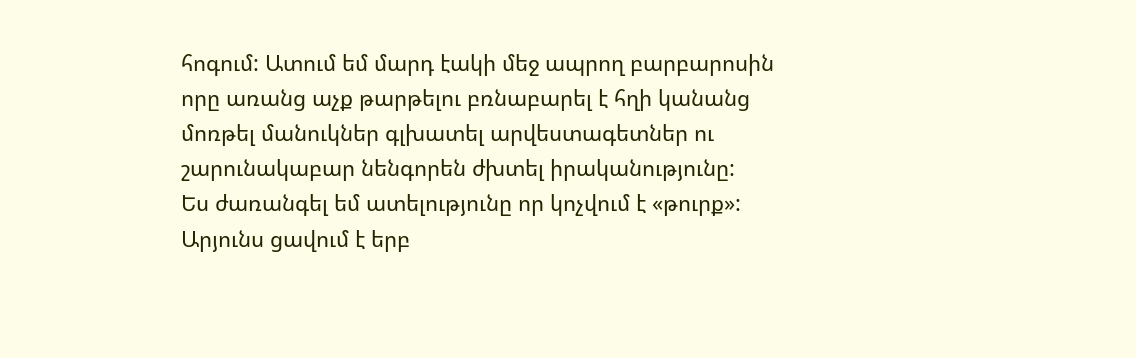հոգում: Ատում եմ մարդ էակի մեջ ապրող բարբարոսին որը առանց աչք թարթելու բռնաբարել է հղի կանանց մոռթել մանուկներ գլխատել արվեստագետներ ու շարունակաբար նենգորեն ժխտել իրականությունը:
Ես ժառանգել եմ ատելությունը որ կոչվում է «թուրք»: Արյունս ցավում է երբ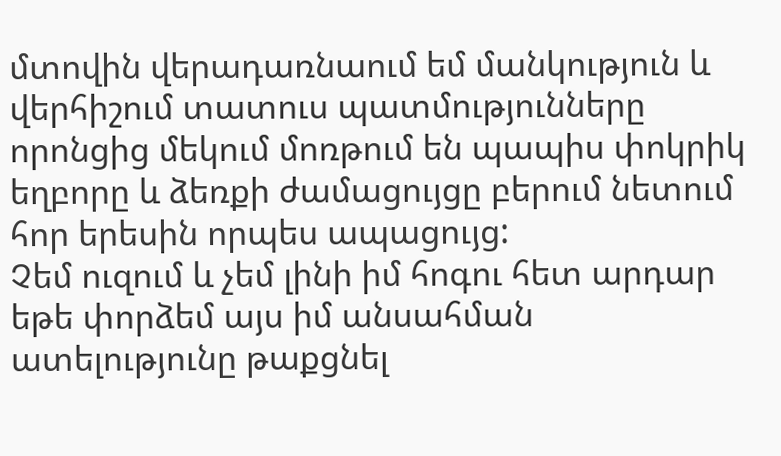մտովին վերադառնաում եմ մանկություն և վերհիշում տատուս պատմությունները որոնցից մեկում մոռթում են պապիս փոկրիկ եղբորը և ձեռքի ժամացույցը բերում նետում հոր երեսին որպես ապացույց:
Չեմ ուզում և չեմ լինի իմ հոգու հետ արդար եթե փորձեմ այս իմ անսահման ատելությունը թաքցնել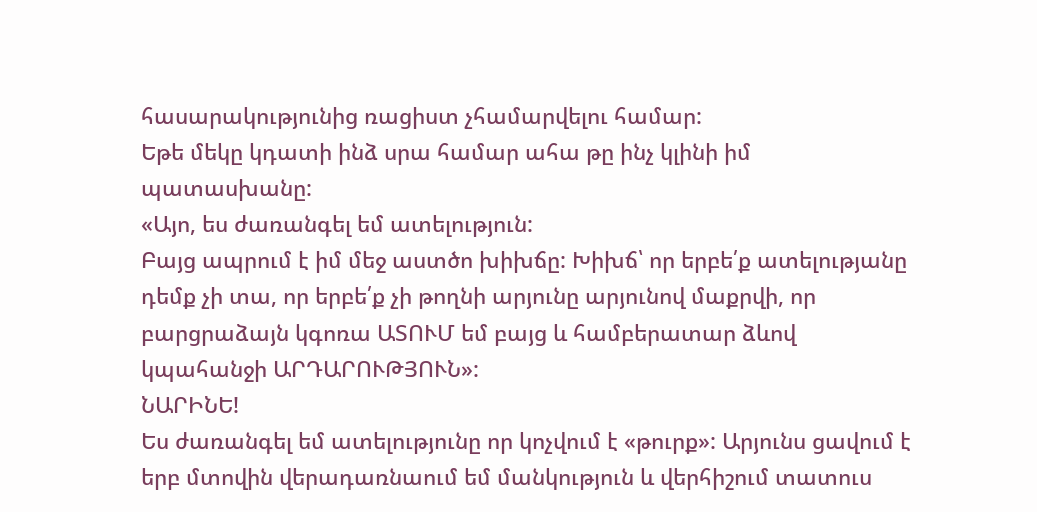հասարակությունից ռացիստ չհամարվելու համար:
Եթե մեկը կդատի ինձ սրա համար ահա թը ինչ կլինի իմ պատասխանը:
«Այո, ես ժառանգել եմ ատելություն:
Բայց ապրում է իմ մեջ աստծո խիխճը: Խիխճ՝ որ երբե՛ք ատելությանը դեմք չի տա, որ երբե՛ք չի թողնի արյունը արյունով մաքրվի, որ բարցրաձայն կգոռա ԱՏՈՒՄ եմ բայց և համբերատար ձևով կպահանջի ԱՐԴԱՐՈՒԹՅՈՒՆ»:
ՆԱՐԻՆԵ!
Ես ժառանգել եմ ատելությունը որ կոչվում է «թուրք»: Արյունս ցավում է երբ մտովին վերադառնաում եմ մանկություն և վերհիշում տատուս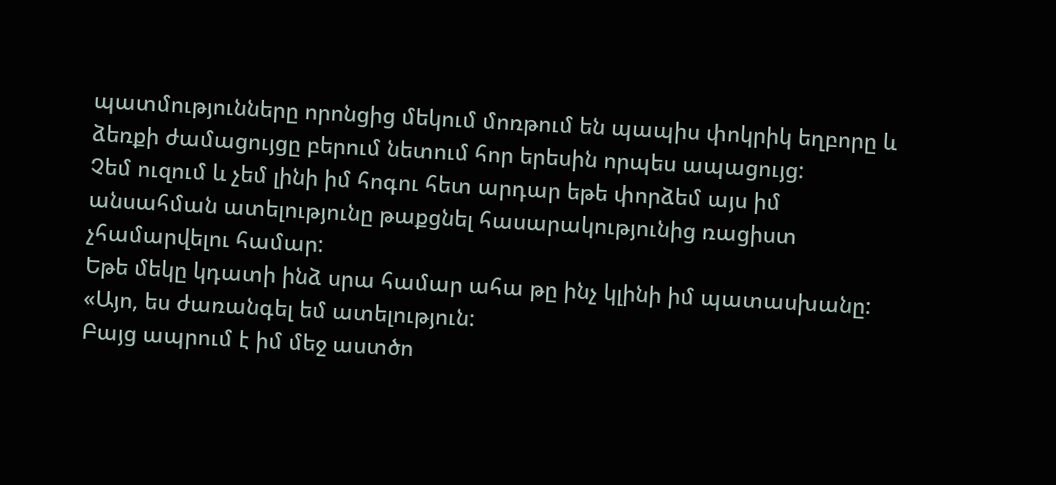պատմությունները որոնցից մեկում մոռթում են պապիս փոկրիկ եղբորը և ձեռքի ժամացույցը բերում նետում հոր երեսին որպես ապացույց:
Չեմ ուզում և չեմ լինի իմ հոգու հետ արդար եթե փորձեմ այս իմ անսահման ատելությունը թաքցնել հասարակությունից ռացիստ չհամարվելու համար:
Եթե մեկը կդատի ինձ սրա համար ահա թը ինչ կլինի իմ պատասխանը:
«Այո, ես ժառանգել եմ ատելություն:
Բայց ապրում է իմ մեջ աստծո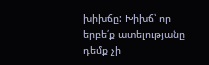խիխճը: Խիխճ՝ որ երբե՛ք ատելությանը դեմք չի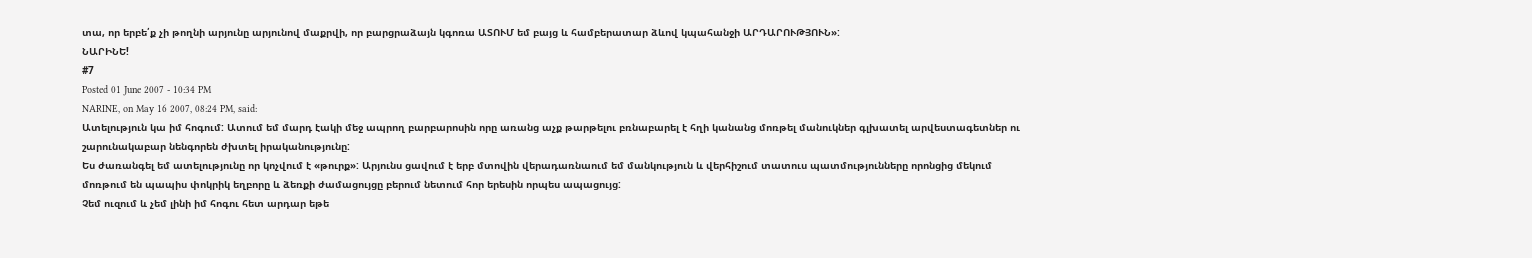տա, որ երբե՛ք չի թողնի արյունը արյունով մաքրվի, որ բարցրաձայն կգոռա ԱՏՈՒՄ եմ բայց և համբերատար ձևով կպահանջի ԱՐԴԱՐՈՒԹՅՈՒՆ»:
ՆԱՐԻՆԵ!
#7
Posted 01 June 2007 - 10:34 PM
NARINE, on May 16 2007, 08:24 PM, said:
Ատելություն կա իմ հոգում: Ատում եմ մարդ էակի մեջ ապրող բարբարոսին որը առանց աչք թարթելու բռնաբարել է հղի կանանց մոռթել մանուկներ գլխատել արվեստագետներ ու շարունակաբար նենգորեն ժխտել իրականությունը:
Ես ժառանգել եմ ատելությունը որ կոչվում է «թուրք»: Արյունս ցավում է երբ մտովին վերադառնաում եմ մանկություն և վերհիշում տատուս պատմությունները որոնցից մեկում մոռթում են պապիս փոկրիկ եղբորը և ձեռքի ժամացույցը բերում նետում հոր երեսին որպես ապացույց:
Չեմ ուզում և չեմ լինի իմ հոգու հետ արդար եթե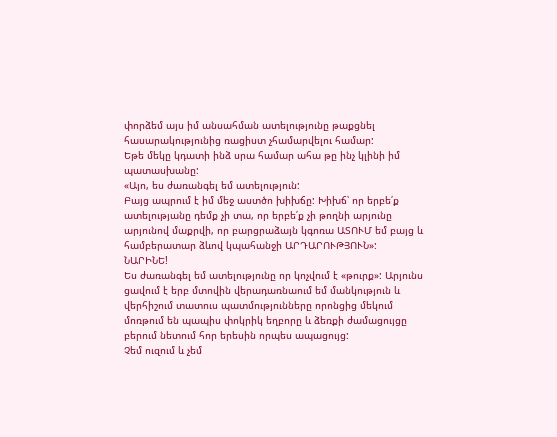փորձեմ այս իմ անսահման ատելությունը թաքցնել հասարակությունից ռացիստ չհամարվելու համար:
Եթե մեկը կդատի ինձ սրա համար ահա թը ինչ կլինի իմ պատասխանը:
«Այո, ես ժառանգել եմ ատելություն:
Բայց ապրում է իմ մեջ աստծո խիխճը: Խիխճ՝ որ երբե՛ք ատելությանը դեմք չի տա, որ երբե՛ք չի թողնի արյունը արյունով մաքրվի, որ բարցրաձայն կգոռա ԱՏՈՒՄ եմ բայց և համբերատար ձևով կպահանջի ԱՐԴԱՐՈՒԹՅՈՒՆ»:
ՆԱՐԻՆԵ!
Ես ժառանգել եմ ատելությունը որ կոչվում է «թուրք»: Արյունս ցավում է երբ մտովին վերադառնաում եմ մանկություն և վերհիշում տատուս պատմությունները որոնցից մեկում մոռթում են պապիս փոկրիկ եղբորը և ձեռքի ժամացույցը բերում նետում հոր երեսին որպես ապացույց:
Չեմ ուզում և չեմ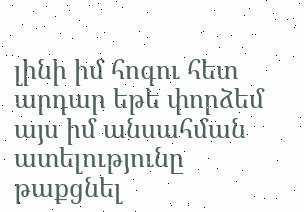լինի իմ հոգու հետ արդար եթե փորձեմ այս իմ անսահման ատելությունը թաքցնել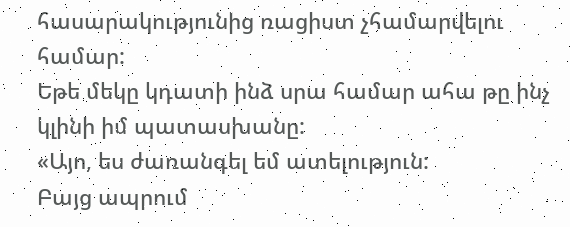հասարակությունից ռացիստ չհամարվելու համար:
Եթե մեկը կդատի ինձ սրա համար ահա թը ինչ կլինի իմ պատասխանը:
«Այո, ես ժառանգել եմ ատելություն:
Բայց ապրում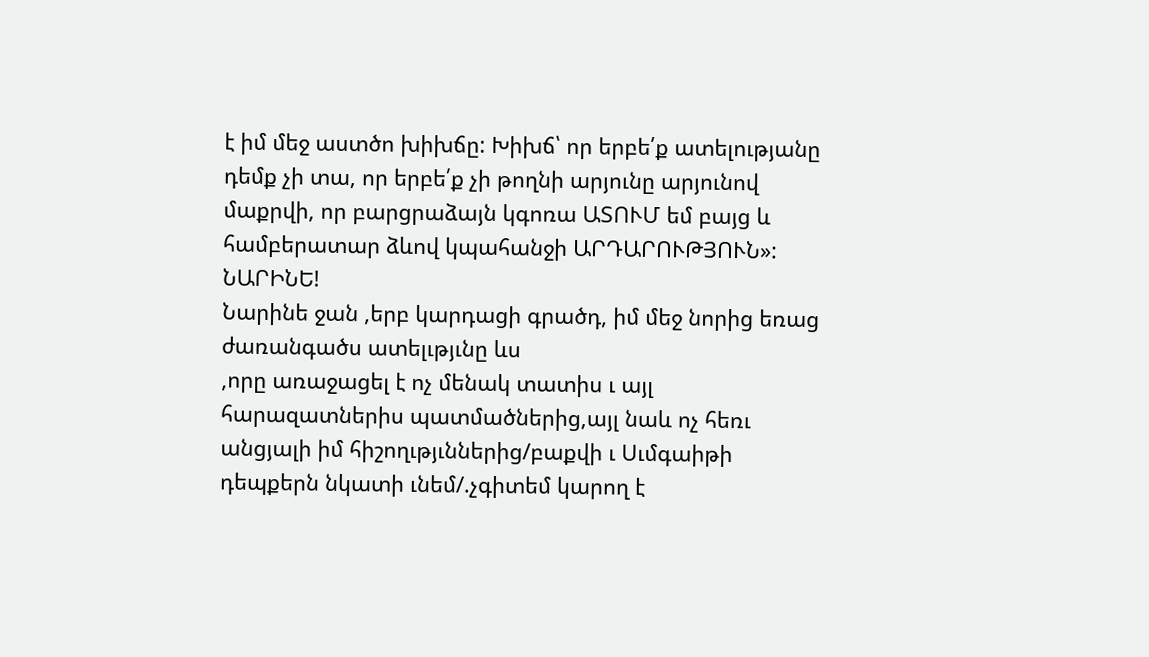է իմ մեջ աստծո խիխճը: Խիխճ՝ որ երբե՛ք ատելությանը դեմք չի տա, որ երբե՛ք չի թողնի արյունը արյունով մաքրվի, որ բարցրաձայն կգոռա ԱՏՈՒՄ եմ բայց և համբերատար ձևով կպահանջի ԱՐԴԱՐՈՒԹՅՈՒՆ»:
ՆԱՐԻՆԵ!
Նարինե ջան ,երբ կարդացի գրածդ, իմ մեջ նորից եռաց ժառանգածս ատելւթյւնը ևս
,որը առաջացել է ոչ մենակ տատիս ւ այլ հարազատներիս պատմածներից,այլ նաև ոչ հեռւ անցյալի իմ հիշողւթյւններից/բաքվի ւ Սւմգաիթի դեպքերն նկատի ւնեմ/.չգիտեմ կարող է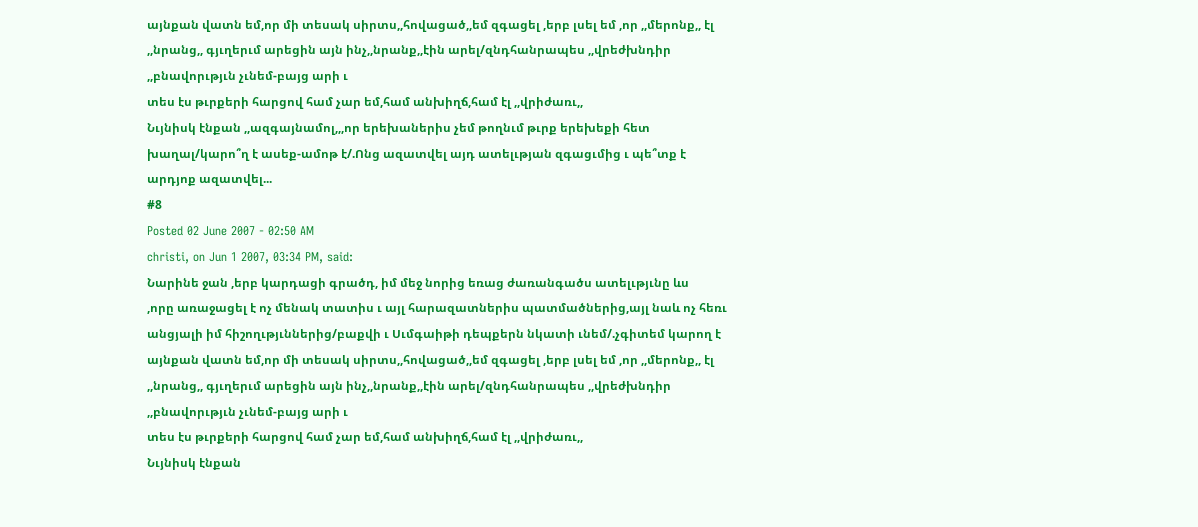այնքան վատն եմ,որ մի տեսակ սիրտս,,հովացած,,եմ զգացել ,երբ լսել եմ ,որ ,,մերոնք,, էլ ,,նրանց,, գյւղերւմ արեցին այն ինչ,,նրանք,,էին արել/զնդհանրապես ,,վրեժխնդիր ,,բնավորւթյւն չւնեմ-բայց արի ւ
տես էս թւրքերի հարցով համ չար եմ,համ անխիղճ,համ էլ ,,վրիժառւ,,
Նւյնիսկ էնքան ,,ազգայնամոլ,,,որ երեխաներիս չեմ թողնւմ թւրք երեխեքի հետ խաղալ/կարո՞ղ է ասեք-ամոթ է/.Ոնց ազատվել այդ ատելւթյան զգացւմից ւ պե՞տք է
արդյոք ազատվել...
#8
Posted 02 June 2007 - 02:50 AM
christi, on Jun 1 2007, 03:34 PM, said:
Նարինե ջան ,երբ կարդացի գրածդ, իմ մեջ նորից եռաց ժառանգածս ատելւթյւնը ևս
,որը առաջացել է ոչ մենակ տատիս ւ այլ հարազատներիս պատմածներից,այլ նաև ոչ հեռւ անցյալի իմ հիշողւթյւններից/բաքվի ւ Սւմգաիթի դեպքերն նկատի ւնեմ/.չգիտեմ կարող է այնքան վատն եմ,որ մի տեսակ սիրտս,,հովացած,,եմ զգացել ,երբ լսել եմ ,որ ,,մերոնք,, էլ ,,նրանց,, գյւղերւմ արեցին այն ինչ,,նրանք,,էին արել/զնդհանրապես ,,վրեժխնդիր ,,բնավորւթյւն չւնեմ-բայց արի ւ
տես էս թւրքերի հարցով համ չար եմ,համ անխիղճ,համ էլ ,,վրիժառւ,,
Նւյնիսկ էնքան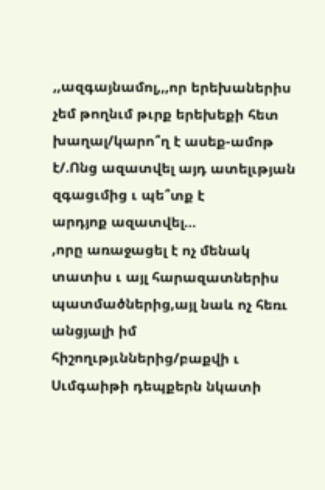,,ազգայնամոլ,,,որ երեխաներիս չեմ թողնւմ թւրք երեխեքի հետ խաղալ/կարո՞ղ է ասեք-ամոթ է/.Ոնց ազատվել այդ ատելւթյան զգացւմից ւ պե՞տք է
արդյոք ազատվել...
,որը առաջացել է ոչ մենակ տատիս ւ այլ հարազատներիս պատմածներից,այլ նաև ոչ հեռւ անցյալի իմ հիշողւթյւններից/բաքվի ւ Սւմգաիթի դեպքերն նկատի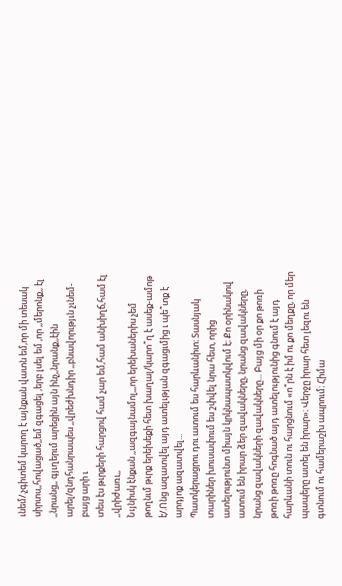ւնեմ/.չգիտեմ կարող է այնքան վատն եմ,որ մի տեսակ սիրտս,,հովացած,,եմ զգացել ,երբ լսել եմ ,որ ,,մերոնք,, էլ ,,նրանց,, գյւղերւմ արեցին այն ինչ,,նրանք,,էին արել/զնդհանրապես ,,վրեժխնդիր ,,բնավորւթյւն չւնեմ-բայց արի ւ
տես էս թւրքերի հարցով համ չար եմ,համ անխիղճ,համ էլ ,,վրիժառւ,,
Նւյնիսկ էնքան ,,ազգայնամոլ,,,որ երեխաներիս չեմ թողնւմ թւրք երեխեքի հետ խաղալ/կարո՞ղ է ասեք-ամոթ է/.Ոնց ազատվել այդ ատելւթյան զգացւմից ւ պե՞տք է
արդյոք ազատվել...
Պատկերացրու դու ատում ես հարևանիտ։ Տասնյակ տարիներ խուսափում ես շփվել նրա հետ, որից ատելությունտ միայն կրկնապատկվում է։ Քո օրինակով ատում են իրար ձեր զավակները, նրանց զավակները, նրանց զավակների զավակները... Բայց մի օր քո թոռի թոռի թոռը հոգնած այդ ատելությունից գնում է այդ հարևանի տուն ու հարցնում «ո՞րն է իմ ու քո մեղքը, որ մեր պապերը ատել են իրար»։ Վերջը իրար հետ լեզու են գտնում ու համերաշխ ապրում։ Հիմա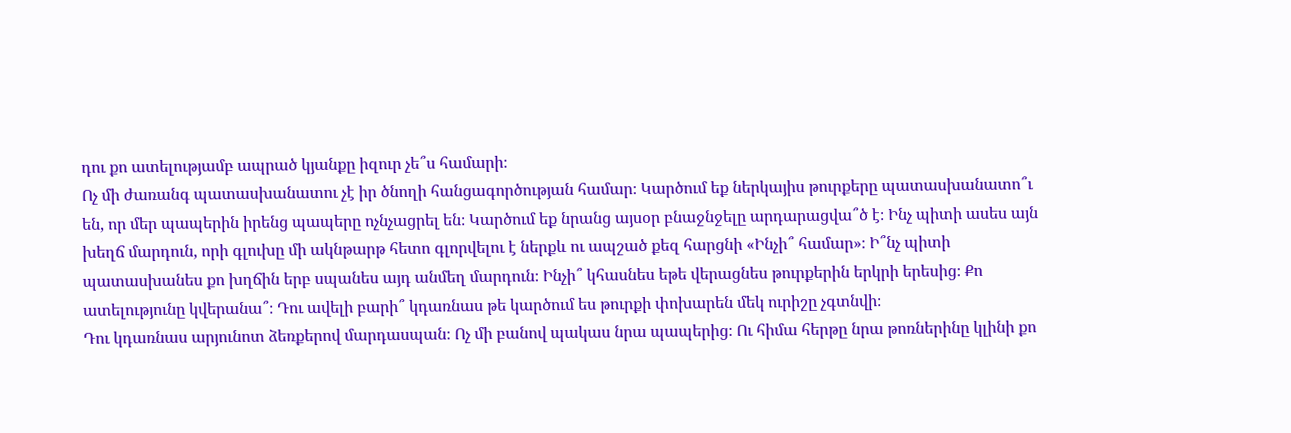դու քո ատելությամբ ապրած կյանքը իզուր չե՞ս համարի։
Ոչ մի ժառանգ պատասխանատու չէ իր ծնողի հանցագործության համար։ Կարծում եք ներկայիս թուրքերը պատասխանատո՞ւ են, որ մեր պապերին իրենց պապերը ոչնչացրել են։ Կարծում եք նրանց այսօր բնաջնջելը արդարացվա՞ծ է։ Ինչ պիտի ասես այն խեղճ մարդուն, որի գլուխը մի ակնթարթ հետո գլորվելու է ներքև ու ապշած քեզ հարցնի «Ինչի՞ համար»։ Ի՞նչ պիտի պատասխանես քո խղճին երբ սպանես այդ անմեղ մարդուն։ Ինչի՞ կհասնես եթե վերացնես թուրքերին երկրի երեսից։ Քո ատելությունը կվերանա՞։ Դու ավելի բարի՞ կդառնաս թե կարծում ես թուրքի փոխարեն մեկ ուրիշը չգտնվի։
Դու կդառնաս արյունոտ ձեռքերով մարդասպան։ Ոչ մի բանով պակաս նրա պապերից։ Ու հիմա հերթը նրա թոռներինը կլինի քո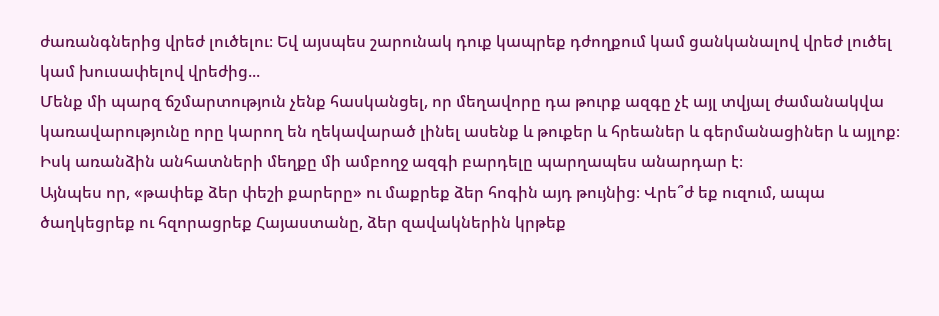ժառանգներից վրեժ լուծելու։ Եվ այսպես շարունակ դուք կապրեք դժողքում կամ ցանկանալով վրեժ լուծել կամ խուսափելով վրեժից...
Մենք մի պարզ ճշմարտություն չենք հասկանցել, որ մեղավորը դա թուրք ազգը չէ այլ տվյալ ժամանակվա կառավարությունը որը կարող են ղեկավարած լինել ասենք և թուքեր և հրեաներ և գերմանացիներ և այլոք։ Իսկ առանձին անհատների մեղքը մի ամբողջ ազգի բարդելը պարղապես անարդար է։
Այնպես որ, «թափեք ձեր փեշի քարերը» ու մաքրեք ձեր հոգին այդ թույնից։ Վրե՞ժ եք ուզում, ապա ծաղկեցրեք ու հզորացրեք Հայաստանը, ձեր զավակներին կրթեք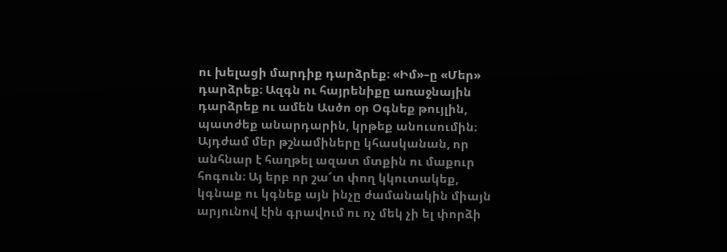ու խելացի մարդիք դարձրեք։ «Իմ»–ը «Մեր» դարձրեք։ Ազգն ու հայրենիքը առաջնային դարձրեք ու ամեն Ասծո օր Օգնեք թույլին, պատժեք անարդարին, կրթեք անուսումին։ Այդժամ մեր թշնամիները կհասկանան, որ անհնար է հաղթել ազատ մտքին ու մաքուր հոգուն։ Այ երբ որ շա՜տ փող կկուտակեք, կգնաք ու կգնեք այն ինչը ժամանակին միայն արյունով էին գրավում ու ոչ մեկ չի ել փորձի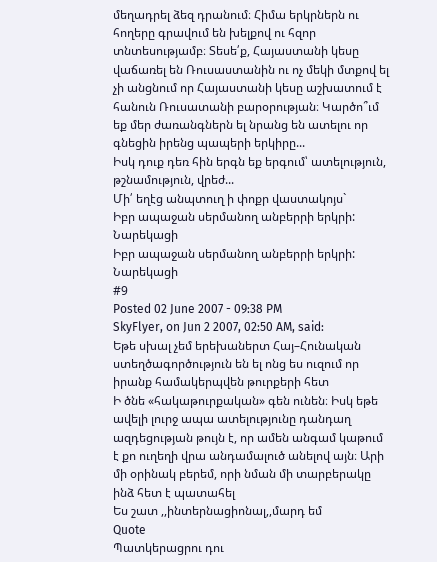մեղադրել ձեզ դրանում։ Հիմա երկրներն ու հողերը գրավում են խելքով ու հզոր տնտեսությամբ։ Տեսե՛ք, Հայաստանի կեսը վաճառել են Ռուսաստանին ու ոչ մեկի մտքով ել չի անցնում որ Հայաստանի կեսը աշխատում է հանուն Ռուսատանի բարօրության։ Կարծո՞ւմ եք մեր ժառանգներն ել նրանց են ատելու որ գնեցին իրենց պապերի երկիրը...
Իսկ դուք դեռ հին երգն եք երգում՝ ատելություն, թշնամություն, վրեժ...
Մի՛ եղէց անպտուղ ի փոքր վաստակոյս`
Իբր ապաջան սերմանող անբերրի երկրի:
Նարեկացի
Իբր ապաջան սերմանող անբերրի երկրի:
Նարեկացի
#9
Posted 02 June 2007 - 09:38 PM
SkyFlyer, on Jun 2 2007, 02:50 AM, said:
Եթե սխալ չեմ երեխաներտ Հայ–Հունական ստեղծագործություն են ել ոնց ես ուզում որ իրանք համակերպվեն թուրքերի հետ
Ի ծնե «հակաթուրքական» գեն ունեն։ Իսկ եթե ավելի լուրջ ապա ատելությունը դանդաղ ազդեցության թույն է, որ ամեն անգամ կաթում է քո ուղեղի վրա անդամալուծ անելով այն։ Արի մի օրինակ բերեմ, որի նման մի տարբերակը ինձ հետ է պատահել
Ես շատ ,,ինտերնացիոնալ,,մարդ եմ
Quote
Պատկերացրու դու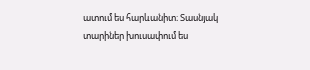ատում ես հարևանիտ։ Տասնյակ տարիներ խուսափում ես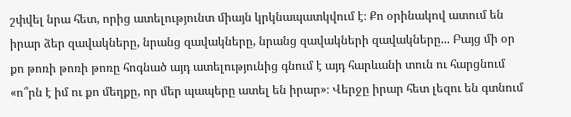շփվել նրա հետ, որից ատելությունտ միայն կրկնապատկվում է։ Քո օրինակով ատում են իրար ձեր զավակները, նրանց զավակները, նրանց զավակների զավակները... Բայց մի օր քո թոռի թոռի թոռը հոգնած այդ ատելությունից գնում է այդ հարևանի տուն ու հարցնում «ո՞րն է իմ ու քո մեղքը, որ մեր պապերը ատել են իրար»։ Վերջը իրար հետ լեզու են գտնում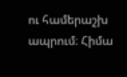ու համերաշխ ապրում։ Հիմա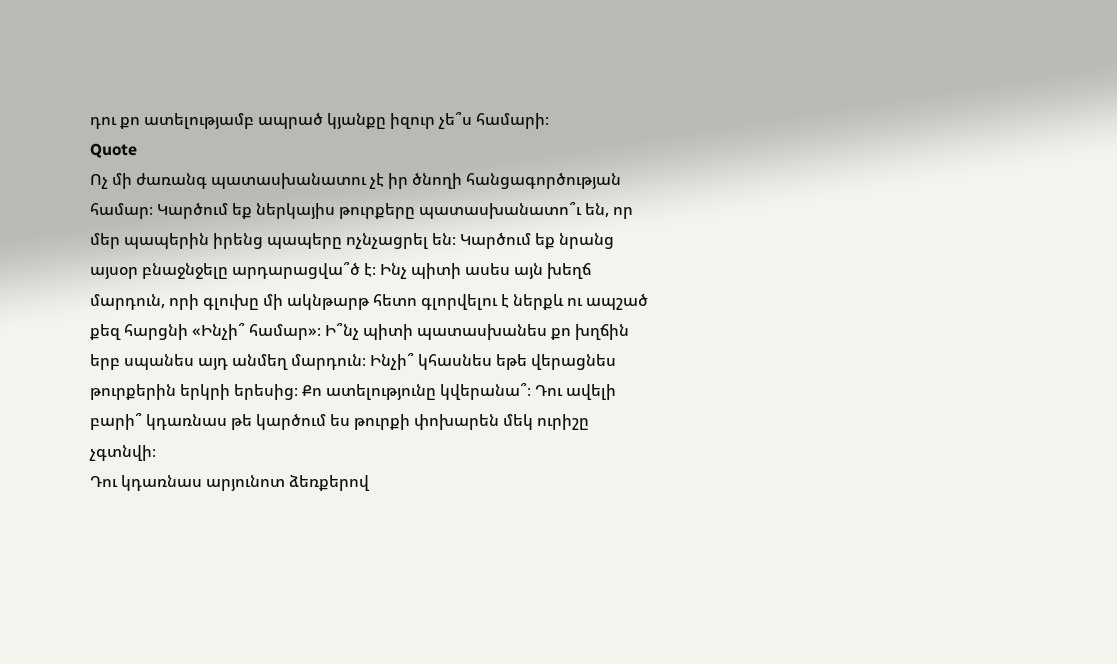դու քո ատելությամբ ապրած կյանքը իզուր չե՞ս համարի։
Quote
Ոչ մի ժառանգ պատասխանատու չէ իր ծնողի հանցագործության համար։ Կարծում եք ներկայիս թուրքերը պատասխանատո՞ւ են, որ մեր պապերին իրենց պապերը ոչնչացրել են։ Կարծում եք նրանց այսօր բնաջնջելը արդարացվա՞ծ է։ Ինչ պիտի ասես այն խեղճ մարդուն, որի գլուխը մի ակնթարթ հետո գլորվելու է ներքև ու ապշած քեզ հարցնի «Ինչի՞ համար»։ Ի՞նչ պիտի պատասխանես քո խղճին երբ սպանես այդ անմեղ մարդուն։ Ինչի՞ կհասնես եթե վերացնես թուրքերին երկրի երեսից։ Քո ատելությունը կվերանա՞։ Դու ավելի բարի՞ կդառնաս թե կարծում ես թուրքի փոխարեն մեկ ուրիշը չգտնվի։
Դու կդառնաս արյունոտ ձեռքերով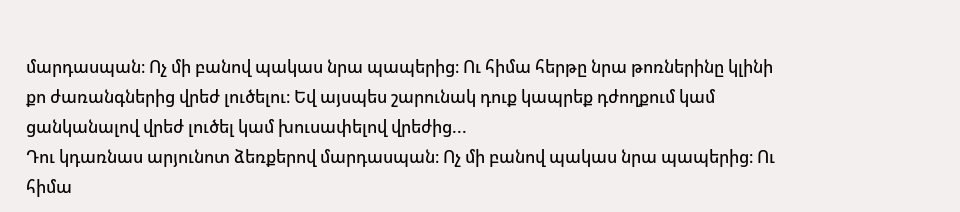մարդասպան։ Ոչ մի բանով պակաս նրա պապերից։ Ու հիմա հերթը նրա թոռներինը կլինի քո ժառանգներից վրեժ լուծելու։ Եվ այսպես շարունակ դուք կապրեք դժողքում կամ ցանկանալով վրեժ լուծել կամ խուսափելով վրեժից...
Դու կդառնաս արյունոտ ձեռքերով մարդասպան։ Ոչ մի բանով պակաս նրա պապերից։ Ու հիմա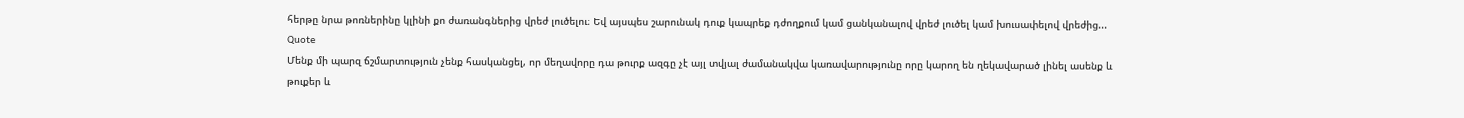հերթը նրա թոռներինը կլինի քո ժառանգներից վրեժ լուծելու։ Եվ այսպես շարունակ դուք կապրեք դժողքում կամ ցանկանալով վրեժ լուծել կամ խուսափելով վրեժից...
Quote
Մենք մի պարզ ճշմարտություն չենք հասկանցել, որ մեղավորը դա թուրք ազգը չէ այլ տվյալ ժամանակվա կառավարությունը որը կարող են ղեկավարած լինել ասենք և թուքեր և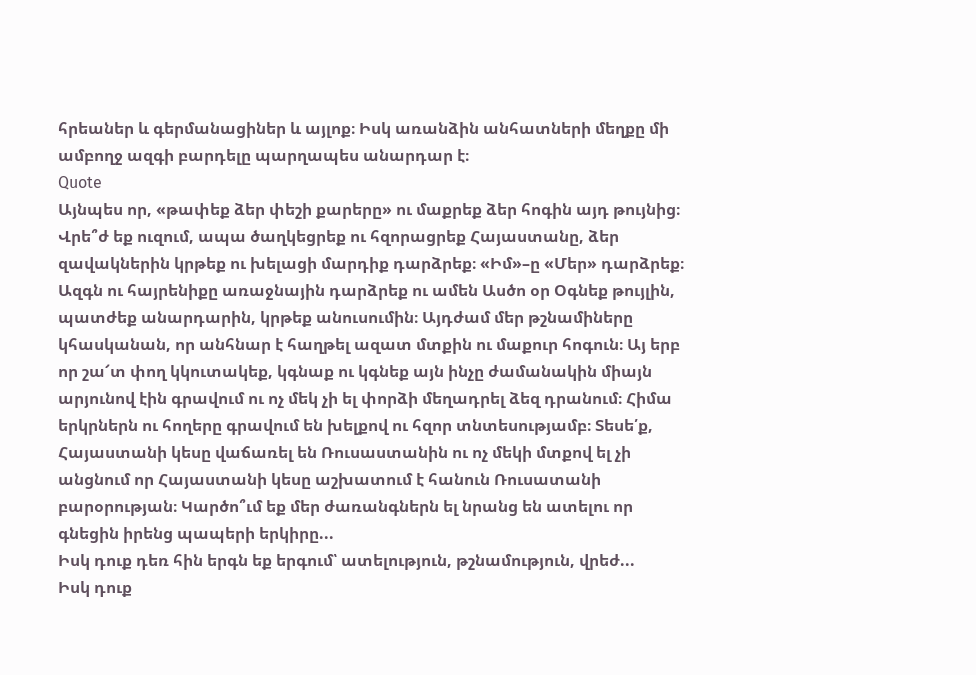հրեաներ և գերմանացիներ և այլոք։ Իսկ առանձին անհատների մեղքը մի ամբողջ ազգի բարդելը պարղապես անարդար է։
Quote
Այնպես որ, «թափեք ձեր փեշի քարերը» ու մաքրեք ձեր հոգին այդ թույնից։ Վրե՞ժ եք ուզում, ապա ծաղկեցրեք ու հզորացրեք Հայաստանը, ձեր զավակներին կրթեք ու խելացի մարդիք դարձրեք։ «Իմ»–ը «Մեր» դարձրեք։ Ազգն ու հայրենիքը առաջնային դարձրեք ու ամեն Ասծո օր Օգնեք թույլին, պատժեք անարդարին, կրթեք անուսումին։ Այդժամ մեր թշնամիները կհասկանան, որ անհնար է հաղթել ազատ մտքին ու մաքուր հոգուն։ Այ երբ որ շա՜տ փող կկուտակեք, կգնաք ու կգնեք այն ինչը ժամանակին միայն արյունով էին գրավում ու ոչ մեկ չի ել փորձի մեղադրել ձեզ դրանում։ Հիմա երկրներն ու հողերը գրավում են խելքով ու հզոր տնտեսությամբ։ Տեսե՛ք, Հայաստանի կեսը վաճառել են Ռուսաստանին ու ոչ մեկի մտքով ել չի անցնում որ Հայաստանի կեսը աշխատում է հանուն Ռուսատանի բարօրության։ Կարծո՞ւմ եք մեր ժառանգներն ել նրանց են ատելու որ գնեցին իրենց պապերի երկիրը...
Իսկ դուք դեռ հին երգն եք երգում՝ ատելություն, թշնամություն, վրեժ...
Իսկ դուք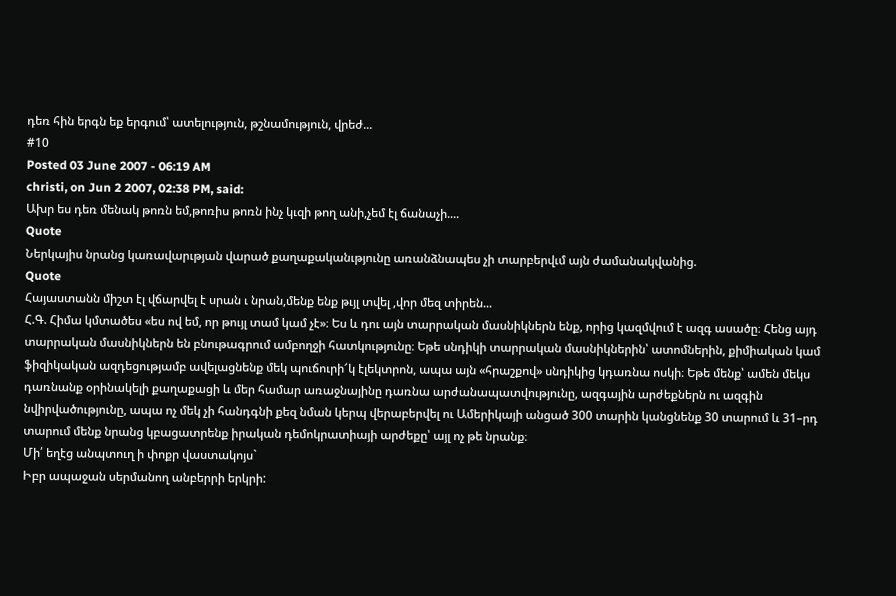դեռ հին երգն եք երգում՝ ատելություն, թշնամություն, վրեժ...
#10
Posted 03 June 2007 - 06:19 AM
christi, on Jun 2 2007, 02:38 PM, said:
Ախր ես դեռ մենակ թոռն եմ,թոռիս թոռն ինչ կւզի թող անի,չեմ էլ ճանաչի....
Quote
Ներկայիս նրանց կառավարւթյան վարած քաղաքականւթյունը առանձնապես չի տարբերվւմ այն ժամանակվանից.
Quote
Հայաստանն միշտ էլ վճարվել է սրան ւ նրան,մենք ենք թւյլ տվել ,վոր մեզ տիրեն...
Հ.Գ. Հիմա կմտածես «ես ով եմ, որ թույլ տամ կամ չէ»։ Ես և դու այն տարրական մասնիկներն ենք, որից կազմվում է ազգ ասածը։ Հենց այդ տարրական մասնիկներն են բնութագրում ամբողջի հատկությունը։ Եթե սնդիկի տարրական մասնիկներին՝ ատոմներին, քիմիական կամ ֆիզիկական ազդեցությամբ ավելացնենք մեկ պուճուրի՜կ էլեկտրոն, ապա այն «հրաշքով» սնդիկից կդառնա ոսկի։ Եթե մենք՝ ամեն մեկս դառնանք օրինակելի քաղաքացի և մեր համար առաջնայինը դառնա արժանապատվությունը, ազգային արժեքներն ու ազգին նվիրվածությունը, ապա ոչ մեկ չի հանդգնի քեզ նման կերպ վերաբերվել ու Ամերիկայի անցած 300 տարին կանցնենք 30 տարում և 31–րդ տարում մենք նրանց կբացատրենք իրական դեմոկրատիայի արժեքը՝ այլ ոչ թե նրանք։
Մի՛ եղէց անպտուղ ի փոքր վաստակոյս`
Իբր ապաջան սերմանող անբերրի երկրի: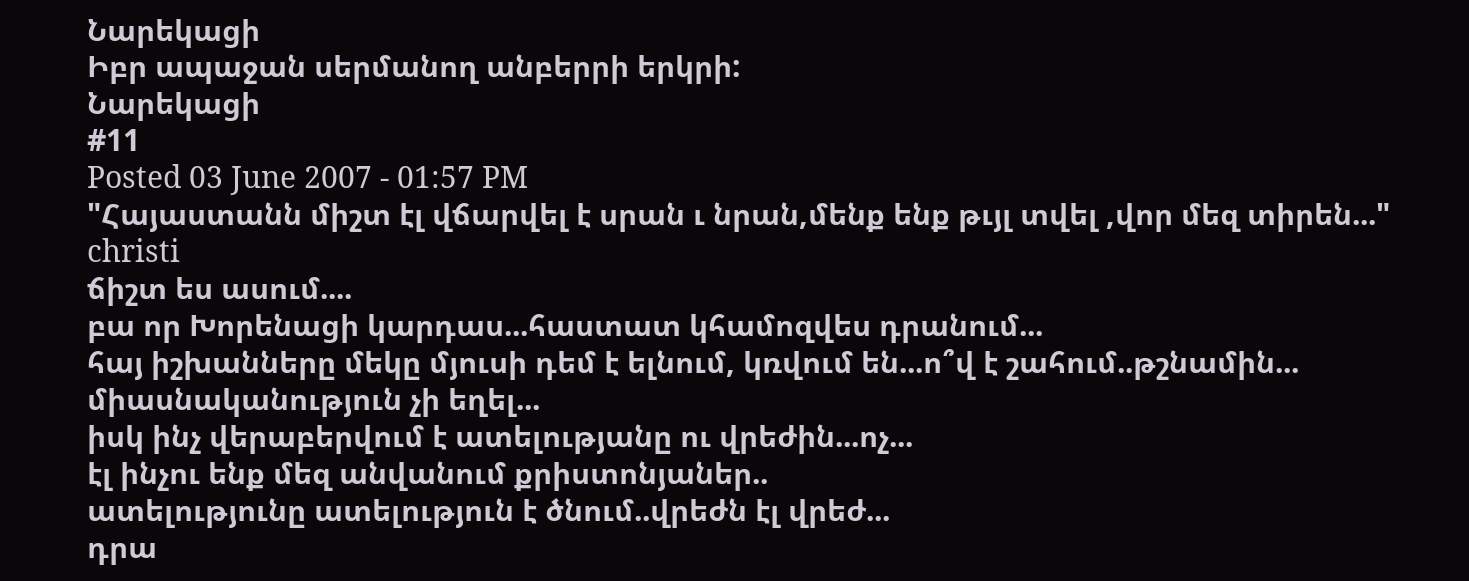Նարեկացի
Իբր ապաջան սերմանող անբերրի երկրի:
Նարեկացի
#11
Posted 03 June 2007 - 01:57 PM
"Հայաստանն միշտ էլ վճարվել է սրան ւ նրան,մենք ենք թւյլ տվել ,վոր մեզ տիրեն..." christi
ճիշտ ես ասում....
բա որ Խորենացի կարդաս...հաստատ կհամոզվես դրանում...
հայ իշխանները մեկը մյուսի դեմ է ելնում, կռվում են...ո՞վ է շահում..թշնամին...
միասնականություն չի եղել...
իսկ ինչ վերաբերվում է ատելությանը ու վրեժին...ոչ...
էլ ինչու ենք մեզ անվանում քրիստոնյաներ..
ատելությունը ատելություն է ծնում..վրեժն էլ վրեժ...
դրա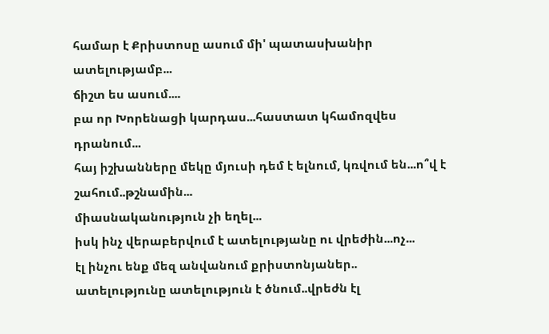համար է Քրիստոսը ասում մի' պատասխանիր ատելությամբ...
ճիշտ ես ասում....
բա որ Խորենացի կարդաս...հաստատ կհամոզվես դրանում...
հայ իշխանները մեկը մյուսի դեմ է ելնում, կռվում են...ո՞վ է շահում..թշնամին...
միասնականություն չի եղել...
իսկ ինչ վերաբերվում է ատելությանը ու վրեժին...ոչ...
էլ ինչու ենք մեզ անվանում քրիստոնյաներ..
ատելությունը ատելություն է ծնում..վրեժն էլ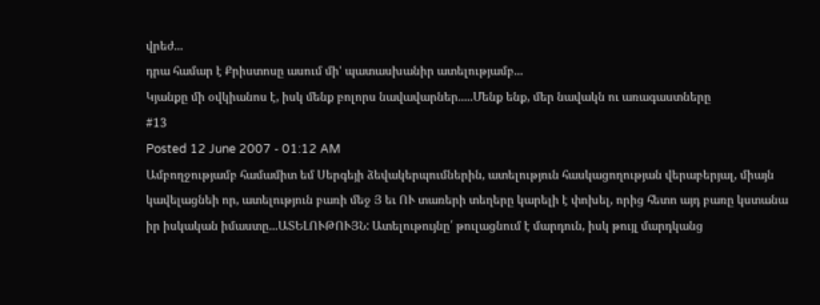վրեժ...
դրա համար է Քրիստոսը ասում մի' պատասխանիր ատելությամբ...
Կյանքը մի օվկիանոս է, իսկ մենք բոլորս նավավարներ.....Մենք ենք, մեր նավակն ու առագաստները
#13
Posted 12 June 2007 - 01:12 AM
Ամբողջությամբ համամիտ եմ Սերգեյի ձեվակերպումներին, ատելություն հասկացողության վերաբերյալ, միայն կավելացնեի որ, ատելություն բառի մեջ Յ եւ ՈՒ տառերի տեղերը կարելի է փոխել, որից հետո այդ բառը կստանա իր իսկական իմաստը...ԱՏԵԼՈՒԹՈՒՅՆ: Ատելութույնը՛ թուլացնում է մարդուն, իսկ թույլ մարդկանց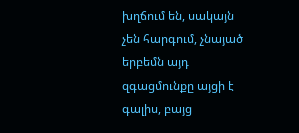խղճում են, սակայն չեն հարգում, չնայած երբեմն այդ զգացմունքը այցի է գալիս, բայց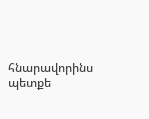հնարավորինս պետքե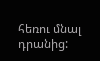հեռու մնալ դրանից: